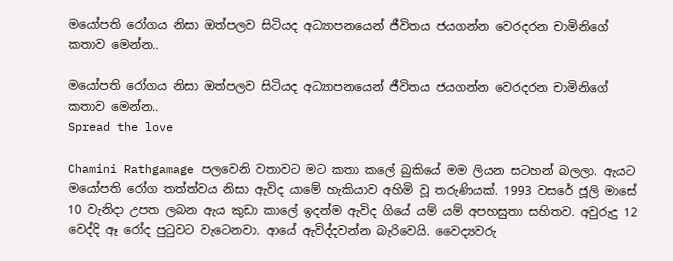මයෝපති රෝගය නිසා ඔත්පලව සිටියද අධ්‍යාපනයෙන් ජීවිතය ජයගන්න වෙරදරන චාමිනිගේ කතාව මෙන්න..

මයෝපති රෝගය නිසා ඔත්පලව සිටියද අධ්‍යාපනයෙන් ජීවිතය ජයගන්න වෙරදරන චාමිනිගේ කතාව මෙන්න..
Spread the love

Chamini Rathgamage පලවෙනි වතාවට මට කතා කලේ බුකියේ මම ලියන සටහන් බලලා. ඇයට මයෝපති රෝග තත්ත්වය නිසා ඇවිද යාමේ හැකියාව අහිමි වූ තරුණියක්. 1993 වසරේ ජූලි මාසේ 10 වැනිදා උපත ලබන ඇය කුඩා කාලේ ඉදන්ම ඇවිද ගියේ යම් යම් අපහසුතා සහිතව. අවුරුදු 12 වෙද්දි ඈ රෝද පුටුවට වැටෙනවා. ආයේ ඇවිද්දවන්න බැරිවෙයි. වෛද්‍යවරු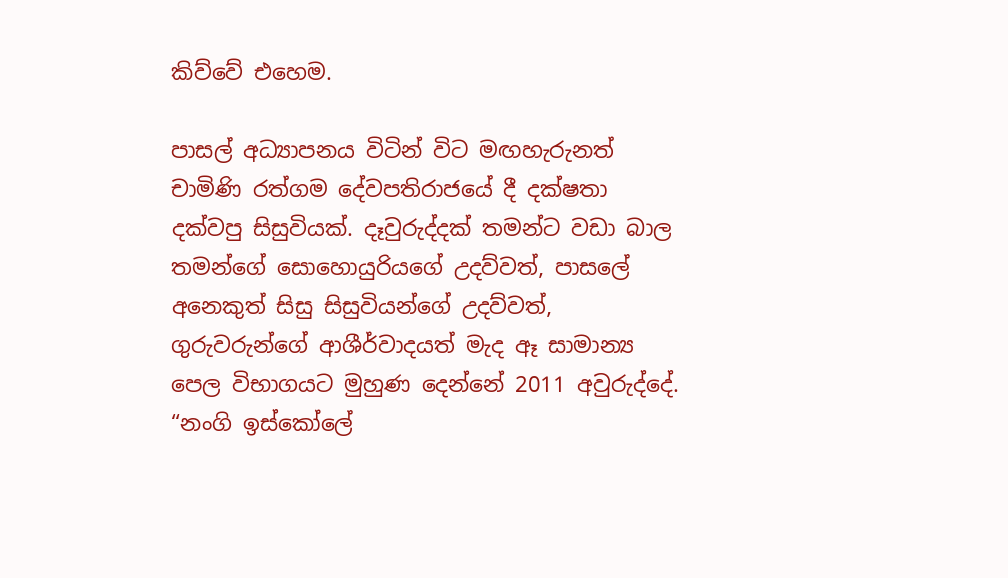කිව්වේ එහෙම.

පාසල් අධ්‍යාපනය විටින් විට මඟහැරුනත් චාමිණි රත්ගම දේවපතිරාජයේ දී දක්ෂතා දක්වපු සිසුවියක්. දෑවුරුද්දක් තමන්ට වඩා බාල තමන්ගේ සොහොයුරියගේ උදව්වත්, පාසලේ අනෙකුත් සිසු සිසුවියන්ගේ උදව්වත්, ගුරුවරුන්ගේ ආශීර්වාදයත් මැද ඈ සාමාන්‍ය පෙල විභාගයට මුහුණ දෙන්නේ 2011 අවුරුද්දේ. “නංගි ඉස්කෝලේ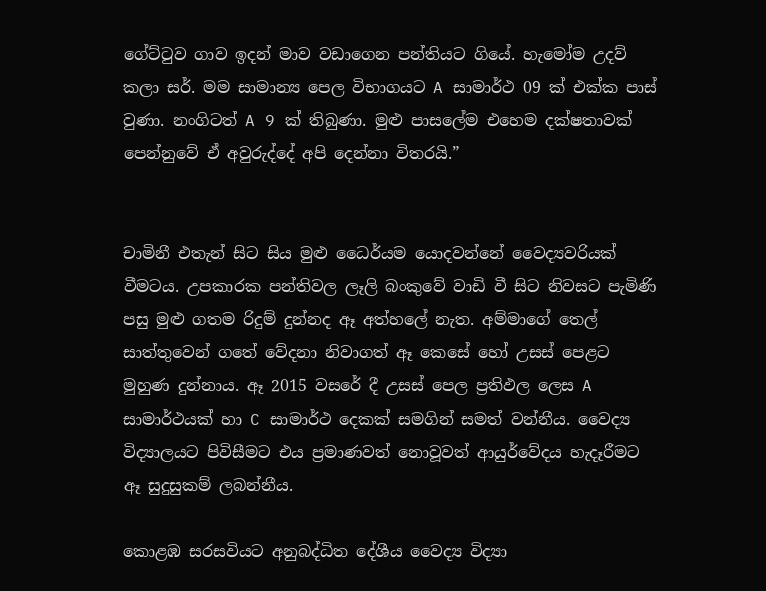ගේට්ටුව ගාව ඉදන් මාව වඩාගෙන පන්තියට ගියේ. හැමෝම උදව් කලා සර්. මම සාමාන්‍ය පෙල විභාගයට A සාමාර්ථ 09 ක් එක්ක පාස් වුණා. නංගිටත් A 9 ක් තිබුණා. මුළු පාසලේම එහෙම දක්ෂතාවක් පෙන්නුවේ ඒ අවුරුද්දේ අපි දෙන්නා විතරයි.”


චාමිනී එතැන් සිට සිය මුළු ධෛර්යම යොදවන්නේ වෛද්‍යවරියක් වීමටය. උපකාරක පන්තිවල ලෑලි බංකුවේ වාඩි වී සිට නිවසට පැමිණි පසු මුළු ගතම රිදුම් දුන්නද ඈ අත්හලේ නැත. අම්මාගේ තෙල් සාත්තුවෙන් ගතේ වේදනා නිවාගත් ඈ කෙසේ හෝ උසස් පෙළට මුහුණ දුන්නාය. ඈ 2015 වසරේ දී උසස් පෙල ප්‍රතිඵල ලෙස A සාමාර්ථයක් හා C සාමාර්ථ දෙකක් සමගින් සමත් වන්නීය. වෛද්‍ය විද්‍යාලයට පිවිසීමට එය ප්‍රමාණවත් නොවූවත් ආයුර්වේදය හැදෑරීමට ඈ සුදුසුකම් ලබන්නීය.

කොළඹ සරසවිය‍ට අනුබද්ධිත දේශීය වෛද්‍ය විද්‍යා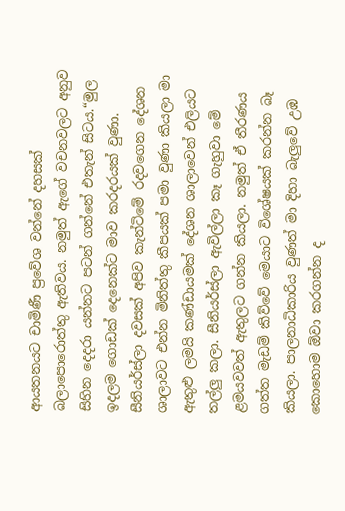ආයතනයට චාමිණී ප්‍රවේශ වන්නේ දහසක් බලාපොරොත්තු ඇතිවය. නමුත් ඇගේ වචනවලට අනුව සිහින දෙදරා යන්නට පටන් ගන්නේ එතැන් සිටය.“මුල ඉදලම ගොඩක් දෙනෙක්ට මාව කරදරයක් වුණා. සීනියර්ස්ලා දවසක් අපිව කැන්ටිමේ රදවගෙන දේශන ශාලාවට එන්න මිනිත්තු කීපයක් පමා වුණා කියලා මා ඇතුළු ලමයි කණ්ඩායමක් දේශන ශාලාවෙන් එලියට තල්ලු කලා. සීනියර්ස්ලා ඇවිල්ලා කෑ ගැහුවා මේ ළමයවවත් ඇතුලට ගන්න කියලා. නමුත් ඒ තීරණය ගත්ත මැඩම් කිව්වේ මෙයාට විශේෂයක් කරන්න බෑ කියලා. පාලනාධිකාරිය වුණත් මා දිහා බැලුවේ උඹ කොහොම ඕවා කරගන්න ද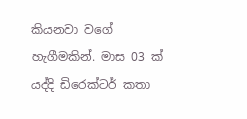කියනවා වගේ හැගීමකින්. මාස 03 ක් යද්දි ඩිරෙක්ටර් කතා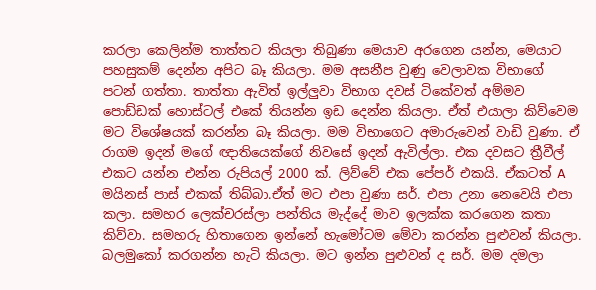කරලා කෙලින්ම තාත්තට කියලා තිබුණා මෙයාව අරගෙන යන්න, මෙයාට පහසුකම් දෙන්න අපිට බෑ කියලා. මම අසනීප වුණු වෙලාවක විභාගේ පටන් ගත්තා. තාත්තා ඇවිත් ඉල්ලුවා විභාග දවස් ටිකේවත් අම්මව පොඩ්ඩක් හොස්ටල් එකේ තියන්න ඉඩ දෙන්න කියලා. ඒත් එයාලා කිව්වෙම මට විශේෂයක් කරන්න බෑ කියලා. මම විභාගෙට අමාරුවෙන් වාඩි වුණා. ඒ රාගම ඉදන් මගේ ඥාතියෙක්ගේ නිවසේ ඉදන් ඇවිල්ලා. එක දවසට ත්‍රීවීල් එකට යන්න එන්න රුපියල් 2000 ක්. ලිව්වේ එක පේපර් එකයි. ඒකටත් A මයිනස් පාස් එකක් තිබ්බා.ඒත් මට එපා වුණා සර්. එපා උනා නෙවෙයි එපා කලා. සමහර ලෙක්චරස්ලා පන්තිය මැද්දේ මාව ඉලක්ක කරගෙන කතා කිව්වා. සමහරු හිතාගෙන ඉන්නේ හැමෝටම මේවා කරන්න පුළුවන් කියලා. බලමුකෝ කරගන්න හැටි කියලා. මට ඉන්න පුළුවන් ද සර්. මම දමලා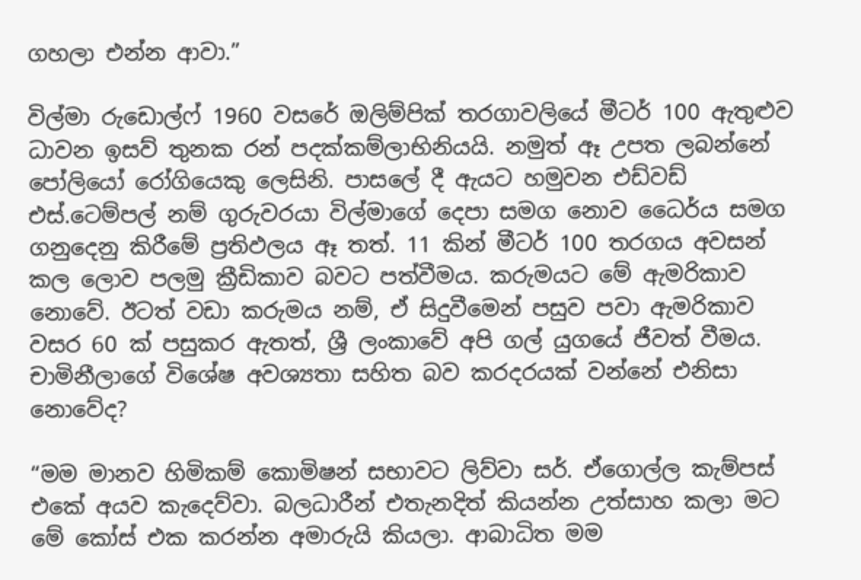ගහලා එන්න ආවා.”

විල්මා රුඩොල්ෆ් 1960 වසරේ ඔලිම්පික් තරගාවලියේ මීටර් 100 ඇතුළුව ධාවන ඉසව් තුනක රන් පදක්කම්ලාභිනියයි. නමුත් ඈ උපත ලබන්නේ පෝලියෝ රෝගියෙකු ලෙසිනි. පාසලේ දී ඇයට හමුවන එඩ්වඩ් එස්.ටෙම්පල් නම් ගුරුවරයා විල්මාගේ දෙපා සමග නොව ධෛර්ය සමග ගනුදෙනු කිරීමේ ප්‍රතිඵලය ඈ තත්. 11 කින් මීටර් 100 තරගය අවසන් කල ලොව පලමු ක්‍රීඩිකාව බවට පත්වීමය. කරුමයට මේ ඇමරිකාව නොවේ. ඊටත් වඩා කරුමය නම්, ඒ සිදුවීමෙන් පසුව පවා ඇමරිකාව වසර 60 ක් පසුකර ඇතත්, ශ්‍රී ලංකාවේ අපි ගල් යුගයේ ජීවත් වීමය. චාමිනීලාගේ විශේෂ අවශ්‍යතා සහිත බව කරදරයක් වන්නේ එනිසා නොවේද?

“මම මානව හිමිකම් කොමිෂන් සභාවට ලිව්වා සර්. ඒගොල්ල කැම්පස් එකේ අයව කැදෙව්වා. බලධාරීන් එතැනදිත් කියන්න උත්සාහ කලා මට මේ කෝස් එක කරන්න අමාරුයි කියලා. ආබාධිත මම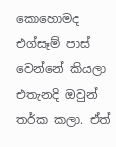කොහොමද එග්සෑම් පාස් වෙන්නේ කියලා එතැනදි ඔවුන් තර්ක කලා. ඒත්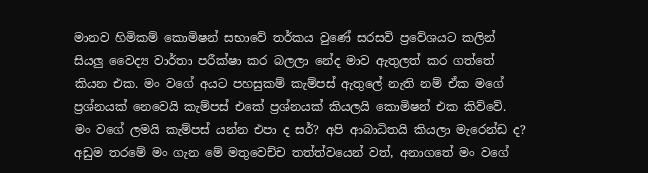මානව හිමිකම් කොමිෂන් සභාවේ තර්කය වුණේ සරසවි ප්‍රවේශයට කලින් සියලු වෛද්‍ය වාර්තා පරීක්ෂා කර බලලා නේද මාව ඇතුලත් කර ගත්තේ කියන එක. මං වගේ අයට පහසුකම් කැම්පස් ඇතුලේ නැති නම් ඒක මගේ ප්‍රශ්නයක් නෙවෙයි කැම්පස් එකේ ප්‍රශ්නයක් කියලයි කොමිෂන් එක කිව්වේ. මං වගේ ලමයි කැම්පස් යන්න එපා ද සර්? අපි ආබාධිතයි කියලා මැරෙන්ඩ ද? අඩුම තරමේ මං ගැන මේ මතුවෙච්ච තත්ත්වයෙන් වත්, අනාගතේ මං වගේ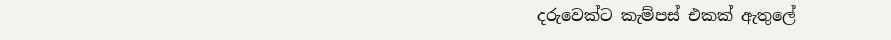දරුවෙක්ට කැම්පස් එකක් ඇතුලේ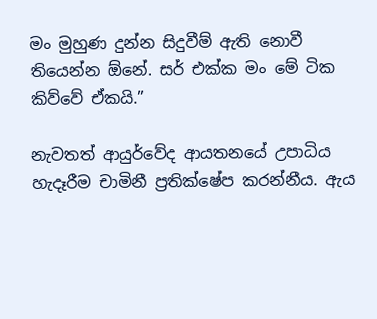මං මුහුණ දුන්න සිදුවීම් ඇති නොවී තියෙන්න ඕනේ. සර් එක්ක මං මේ ටික කිව්වේ ඒකයි.”

නැවතත් ආයුර්වේද ආයතනයේ උපාධිය හැදෑරීම චාමිනී ප්‍රතික්ෂේප කරන්නීය. ඇය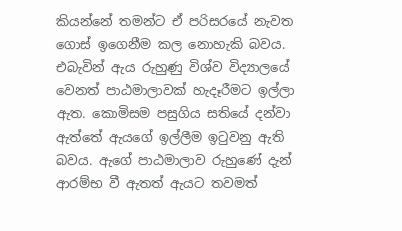කියන්නේ තමන්ට ඒ පරිසරයේ නැවත ගොස් ඉගෙනීම කල නොහැකි බවය. එබැවින් ඇය රුහුණු විශ්ව විද්‍යාලයේ වෙනත් පාඨමාලාවක් හැදෑරීමට ඉල්ලා ඇත. කොමිසම පසුගිය සතියේ දන්වා ඇත්තේ ඇයගේ ඉල්ලීම ඉටුවනු ඇති බවය. ඇගේ පාඨමාලාව රුහුණේ දැන් ආරම්භ වී ඇතත් ඇයට තවමත්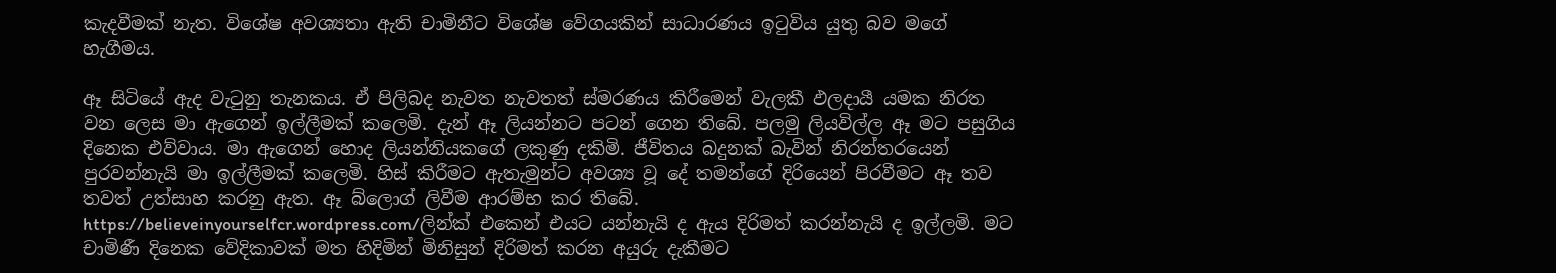කැදවීමක් නැත. විශේෂ අවශ්‍යතා ඇති චාමිනීට විශේෂ වේගයකින් සාධාරණය ඉටුවිය යුතු බව මගේ හැගීමය.

ඈ සිටියේ ඇද වැටුනු තැනකය. ඒ පිලිබද නැවත නැවතත් ස්මරණය කිරීමෙන් වැලකී ඵලදායී යමක නිරත වන ලෙස මා ඇගෙන් ඉල්ලීමක් කලෙමි. දැන් ඈ ලියන්නට පටන් ගෙන තිබේ. පලමු ලියවිල්ල ඈ මට පසුගිය දිනෙක එව්වාය. මා ඇගෙන් හොද ලියන්නියකගේ ලකුණු දකිමි. ජීවිතය බදුනක් බැවින් නිරන්තරයෙන් පුරවන්නැයි මා ඉල්ලීමක් කලෙමි. හිස් කිරීමට ඇතැමුන්ට අවශ්‍ය වූ දේ තමන්ගේ දිරියෙන් පිරවීමට ඈ තව තවත් උත්සාහ කරනු ඇත. ඈ බ්ලොග් ලිවීම ආරම්භ කර තිබේ. https://believeinyourselfcr.wordpress.com/ලින්ක් එකෙන් එයට යන්නැයි ද ඇය දිරිමත් කරන්නැයි ද ඉල්ලමි. මට චාමිණී දිනෙක වේදිකාවක් මත හිදිමින් මිනිසුන් දිරිමත් කරන අයුරු දැකීමට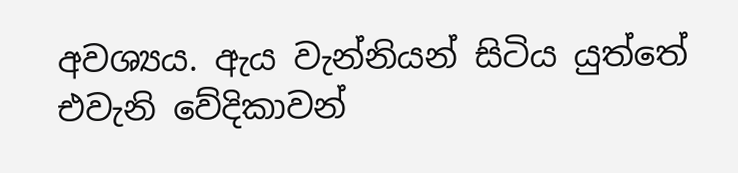අවශ්‍යය. ඇය වැන්නියන් සිටිය යුත්තේ එවැනි වේදිකාවන්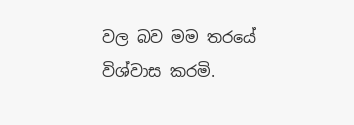වල බව මම තරයේ විශ්වාස කරමි.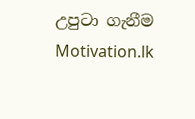උපුටා ගැනීම Motivation.lk